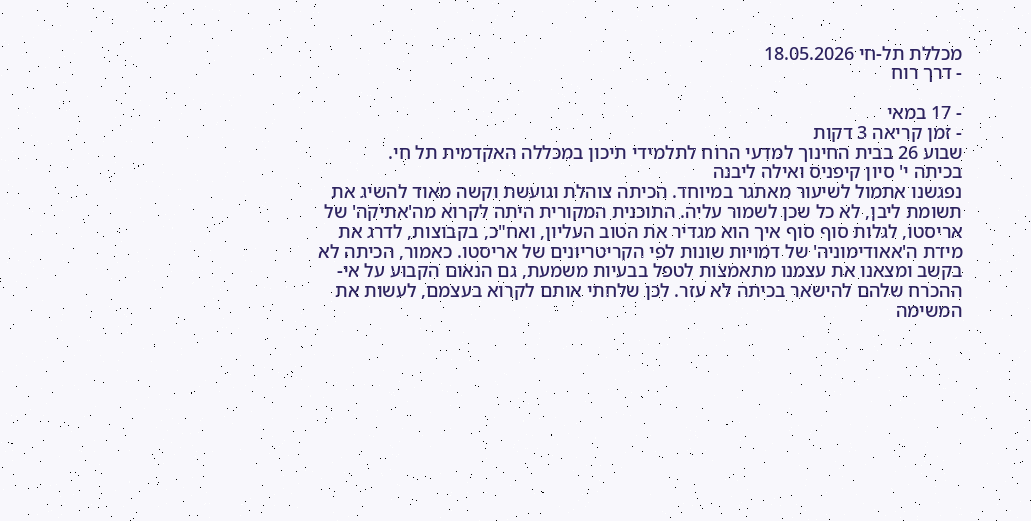מכללת תל-חי 18.05.2026
- דרך רוח

- 17 במאי
- זמן קריאה 3 דקות
שבוע 26 בבית החינוך למדעי הרוח לתלמידי תיכון במכללה האקדמית תל חי.
בכיתה י' סיון קיפניס ואילה ליבנה
נפגשנו אתמול לשיעור מאתגר במיוחד. הכיתה צוהלת וגועשת וקשה מאוד להשיג את תשומת ליבן, לא כל שכן לשמור עליה. התוכנית המקורית היתה לקרוא מה'אתיקה' של אריסטו, לגלות סוף סוף איך הוא מגדיר את הטוב העליון, ואח"כ, בקבוצות, לדרג את מידת ה'אאודימוניה' של דמויות שונות לפי הקריטריונים של אריסטו. כאמור, הכיתה לא בקשב ומצאנו את עצמנו מתאמצות לטפל בבעיות משמעת, גם הנאום הקבוע על אי-ההכרח שלהם להישאר בכיתה לא עזר. לכן שלחתי אותם לקרוא בעצמם, לעשות את המשימה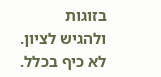בזוגות ולהגיש לציון. לא כיף בכלל.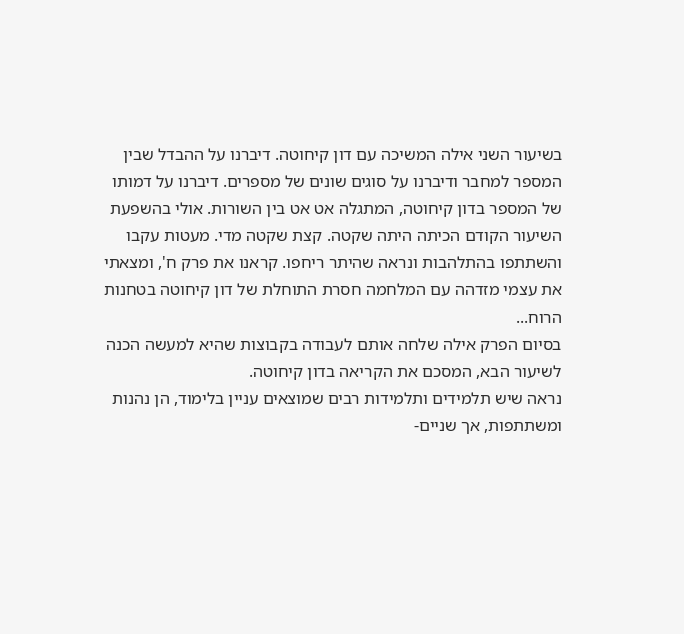בשיעור השני אילה המשיכה עם דון קיחוטה. דיברנו על ההבדל שבין המספר למחבר ודיברנו על סוגים שונים של מספרים. דיברנו על דמותו של המספר בדון קיחוטה, המתגלה אט אט בין השורות. אולי בהשפעת השיעור הקודם הכיתה היתה שקטה. קצת שקטה מדי. מעטות עקבו והשתתפו בהתלהבות ונראה שהיתר ריחפו. קראנו את פרק ח', ומצאתי את עצמי מזדהה עם המלחמה חסרת התוחלת של דון קיחוטה בטחנות הרוח...
בסיום הפרק אילה שלחה אותם לעבודה בקבוצות שהיא למעשה הכנה לשיעור הבא, המסכם את הקריאה בדון קיחוטה.
נראה שיש תלמידים ותלמידות רבים שמוצאים עניין בלימוד, הן נהנות ומשתתפות, אך שניים-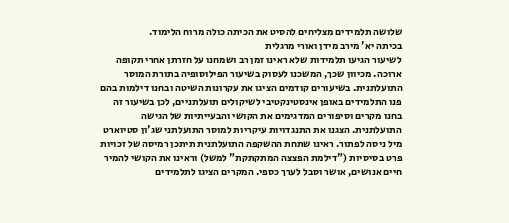שלושה תלמידים מצליחים להסיט את הכיתה כולה מרוח הלימוד.
בכיתה יא' מירב מידן ואורי מרגלית
לשיעור הגיעו תלמידות שלא ראינו זמן רב ושמחנו על חזרתן אחרי תקופה ארוכה. מכיוון שכך, המשכנו לעסוק בשיעור הפילוסופיה בתורת המוסר התועלתנית. בשיעורים קודמים הציגו את עקרונות השיטה ובחנו דילמות בהם פנו התלמידים באופן אינסטינקטיבי לשיקולים תועלתניים, לכן בשיעור זה בחנו מקרים וסיפורים המדגימים את הקושי והבעייתיות של הגישה התועלתנית. הצגנו את התנגדויות עיקריות למוסר התועלתני שג'ון סטיוארט מיל ניסה לפתור. ראינו שתחת ההשקפה התועלתנית תיתכן רמיסה של זכויות פרט בסיסיות ("דילמת הפצצה המתקתקת" למשל) וראינו את הקושי להמיר חיים אנושים, אושר וסבל לערך כספי. המקרים הציגו לתלמידים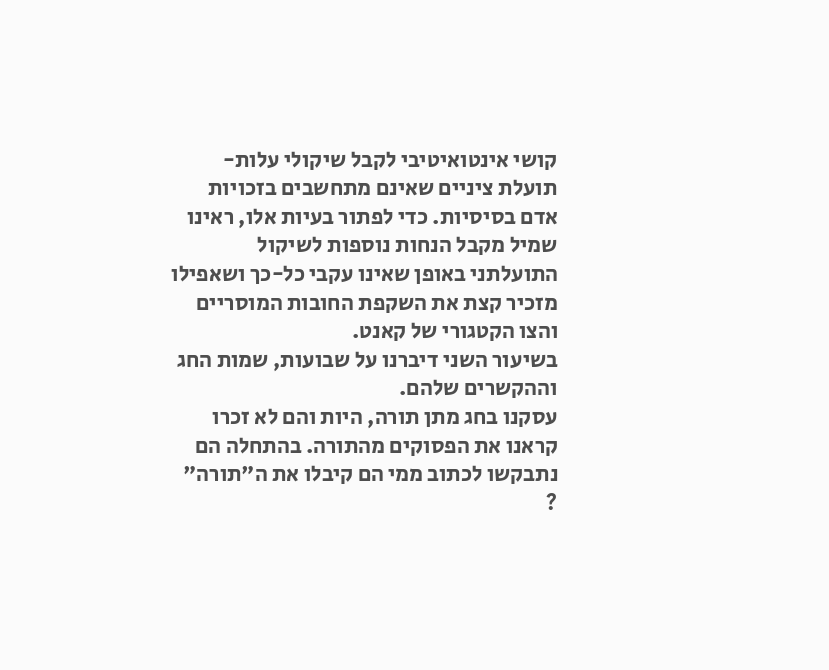קושי אינטואיטיבי לקבל שיקולי עלות-תועלת ציניים שאינם מתחשבים בזכויות אדם בסיסיות. כדי לפתור בעיות אלו, ראינו שמיל מקבל הנחות נוספות לשיקול התועלתני באופן שאינו עקבי כל-כך ושאפילו מזכיר קצת את השקפת החובות המוסריים והצו הקטגורי של קאנט.
בשיעור השני דיברנו על שבועות, שמות החג וההקשרים שלהם.
עסקנו בחג מתן תורה, היות והם לא זכרו קראנו את הפסוקים מהתורה. בהתחלה הם נתבקשו לכתוב ממי הם קיבלו את ה"תורה" ?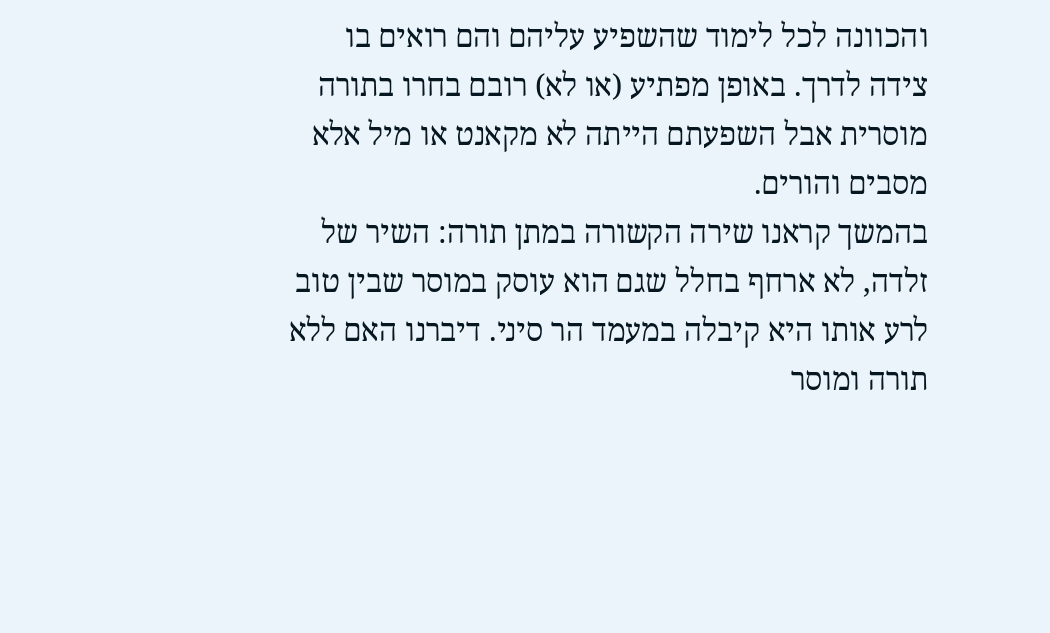והכוונה לכל לימוד שהשפיע עליהם והם רואים בו צידה לדרך. באופן מפתיע (או לא) רובם בחרו בתורה מוסרית אבל השפעתם הייתה לא מקאנט או מיל אלא מסבים והורים.
בהמשך קראנו שירה הקשורה במתן תורה: השיר של זלדה, לא ארחף בחלל שגם הוא עוסק במוסר שבין טוב לרע אותו היא קיבלה במעמד הר סיני. דיברנו האם ללא תורה ומוסר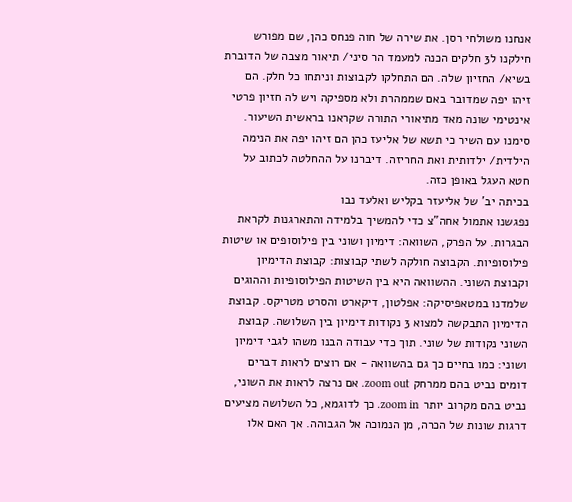אנחנו משולחי רסן. את שירה של חוה פנחס כהן, שם מפורש חילקנו ל3 חלקים הכנה למעמד הר סיני/ תיאור מצבה של הדוברת בשיא/ החזיון שלה. הם התחלקו לקבוצות וניתחו כל חלק. הם זיהו יפה שמדובר באם שממהרת ולא מספיקה ויש לה חזיון פרטי אינטימי שונה מאד מתיאורי התורה שקראנו בראשית השיעור.
סימנו עם השיר כי תשא של אליעז כהן הם זיהו יפה את הנימה הילדית/ ילדותית ואת החריזה. דיברנו על ההחלטה לכתוב על חטא העגל באופן כזה.
בכיתה יב' של אליעזר בקליש ואלעד נבו
נפגשנו אתמול אחה"צ כדי להמשיך בלמידה והתארגנות לקראת הבגרות. על הפרק, השוואה: דימיון ושוני בין פילוסופים או שיטות פילוסופיות. הקבוצה חולקה לשתי קבוצות: קבוצת הדימיון וקבוצת השוני. ההשוואה היא בין השיטות הפילוסופיות וההוגים שלמדנו במטאפיסיקה: אפלטון, דיקארט והסרט מטריקס. קבוצת הדימיון התבקשה למצוא 3 נקודות דימיון בין השלושה. קבוצת השוני נקודות של שוני. תוך כדי עבודה הבנו משהו לגבי דימיון ושוני: כמו בחיים כך גם בהשוואה - אם רוצים לראות דברים דומים נביט בהם ממרחק zoom out. אם נרצה לראות את השוני, נביט בהם מקרוב יותר zoom in. כך לדוגמא, כל השלושה מציעים דרגות שונות של הכרה, מן הנמוכה אל הגבוהה. אך האם אלו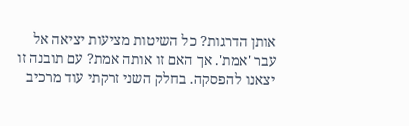אותן הדרגות? כל השיטות מציעות יציאה אל עבר 'אמת'. אך האם זו אותה אמת? עם תובנה זו יצאנו להפסקה. בחלק השני זרקתי עוד מרכיב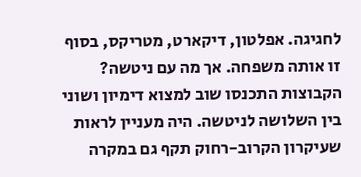לחגיגה. אפלטון, דיקארט, מטריקס, בסוף זו אותה משפחה. אך מה עם ניטשה? הקבוצות התכנסו שוב למצוא דימיון ושוני בין השלושה לניטשה. היה מעניין לראות שעיקרון הקרוב-רחוק תקף גם במקרה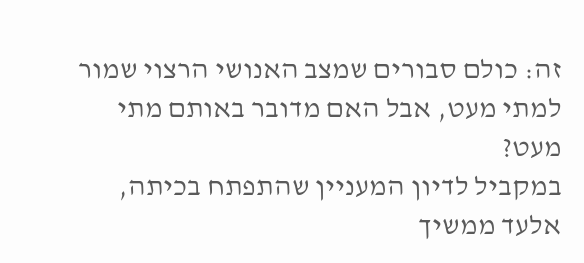זה: כולם סבורים שמצב האנושי הרצוי שמור למתי מעט, אבל האם מדובר באותם מתי מעט?
במקביל לדיון המעניין שהתפתח בכיתה, אלעד ממשיך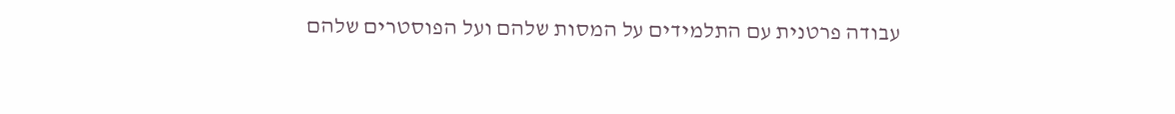עבודה פרטנית עם התלמידים על המסות שלהם ועל הפוסטרים שלהם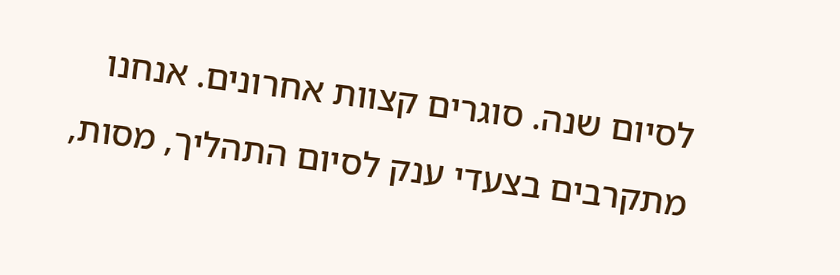לסיום שנה. סוגרים קצוות אחרונים. אנחנו מתקרבים בצעדי ענק לסיום התהליך, מסות,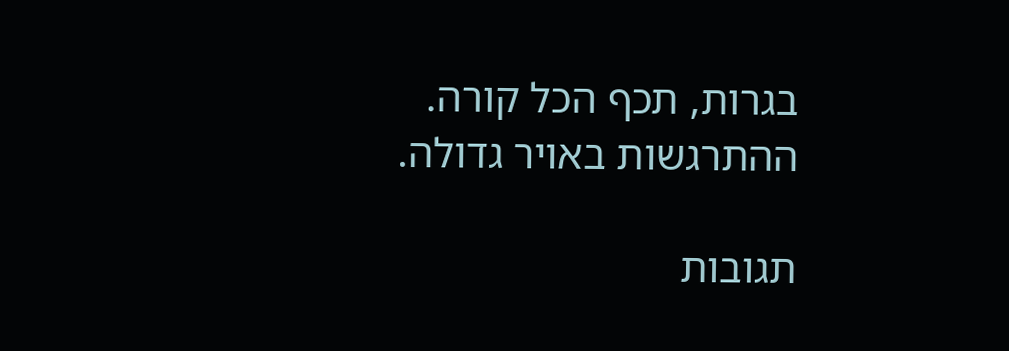בגרות, תכף הכל קורה. ההתרגשות באויר גדולה.

תגובות